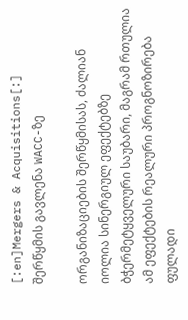[:en]Mergers & Acquisitions[:]
შერწყმის გავლენა WACC-ზე

ორგანიზაციების შერწყმისას, ძალიან იოლია სინერგიულ ეფექტებზე ბჭერმეტყველური საუბარი, მაგრამ რთულია ამ ეფექტების რეალური პროგნოზირება ფულადი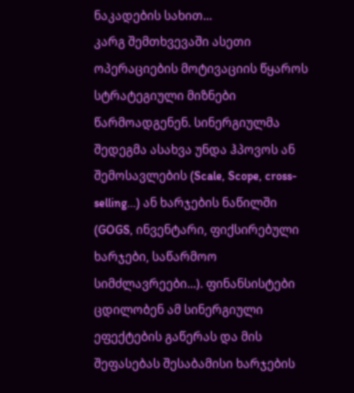ნაკადების სახით...
კარგ შემთხვევაში ასეთი ოპერაციების მოტივაციის წყაროს სტრატეგიული მიზნები წარმოადგენენ. სინერგიულმა შედეგმა ასახვა უნდა ჰპოვოს ან შემოსავლების (Scale, Scope, cross-selling...) ან ხარჯების ნაწილში (GOGS, ინვენტარი, ფიქსირებული ხარჯები, საწარმოო სიმძლავრეები...). ფინანსისტები ცდილობენ ამ სინერგიული ეფექტების გაწერას და მის შეფასებას შესაბამისი ხარჯების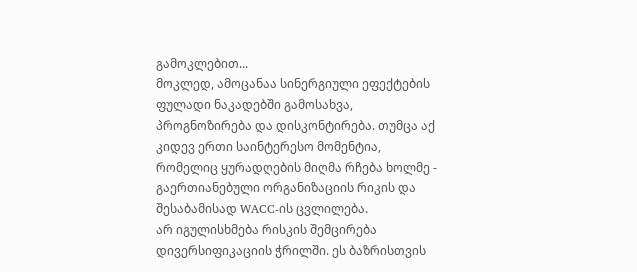გამოკლებით...
მოკლედ, ამოცანაა სინერგიული ეფექტების ფულადი ნაკადებში გამოსახვა, პროგნოზირება და დისკონტირება. თუმცა აქ კიდევ ერთი საინტერესო მომენტია, რომელიც ყურადღების მიღმა რჩება ხოლმე - გაერთიანებული ორგანიზაციის რიკის და შესაბამისად WACC-ის ცვლილება.
არ იგულისხმება რისკის შემცირება დივერსიფიკაციის ჭრილში. ეს ბაზრისთვის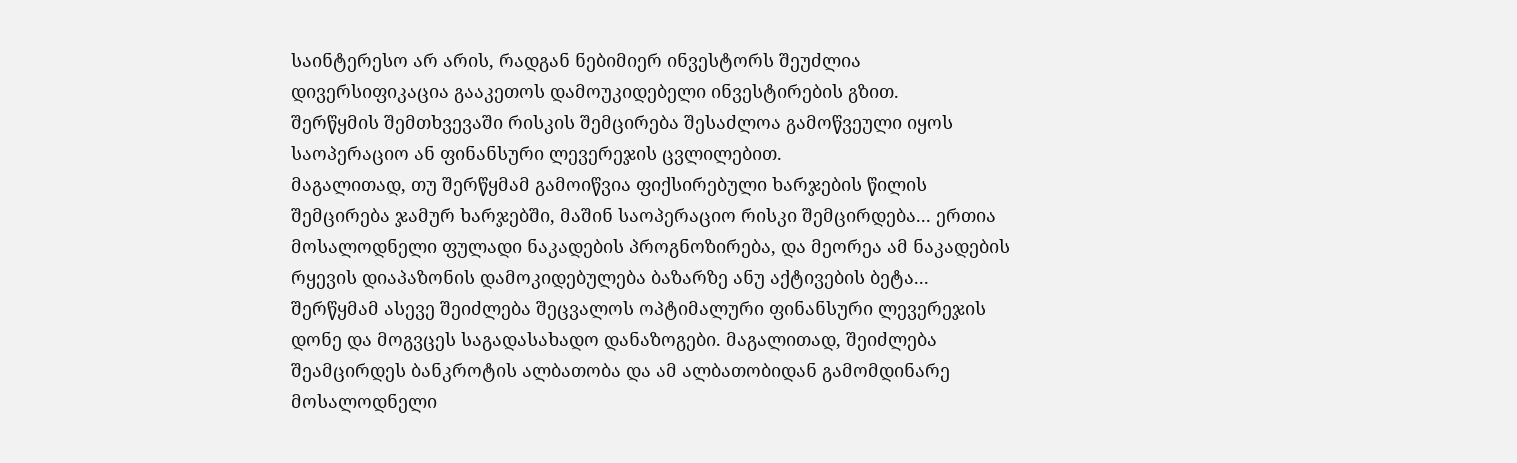საინტერესო არ არის, რადგან ნებიმიერ ინვესტორს შეუძლია დივერსიფიკაცია გააკეთოს დამოუკიდებელი ინვესტირების გზით.
შერწყმის შემთხვევაში რისკის შემცირება შესაძლოა გამოწვეული იყოს საოპერაციო ან ფინანსური ლევერეჯის ცვლილებით.
მაგალითად, თუ შერწყმამ გამოიწვია ფიქსირებული ხარჯების წილის შემცირება ჯამურ ხარჯებში, მაშინ საოპერაციო რისკი შემცირდება... ერთია მოსალოდნელი ფულადი ნაკადების პროგნოზირება, და მეორეა ამ ნაკადების რყევის დიაპაზონის დამოკიდებულება ბაზარზე ანუ აქტივების ბეტა...
შერწყმამ ასევე შეიძლება შეცვალოს ოპტიმალური ფინანსური ლევერეჯის დონე და მოგვცეს საგადასახადო დანაზოგები. მაგალითად, შეიძლება შეამცირდეს ბანკროტის ალბათობა და ამ ალბათობიდან გამომდინარე მოსალოდნელი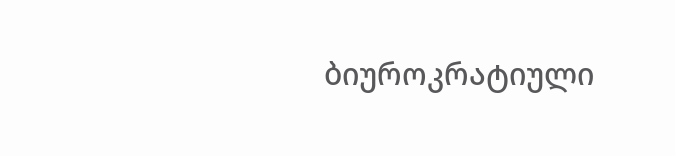ბიუროკრატიული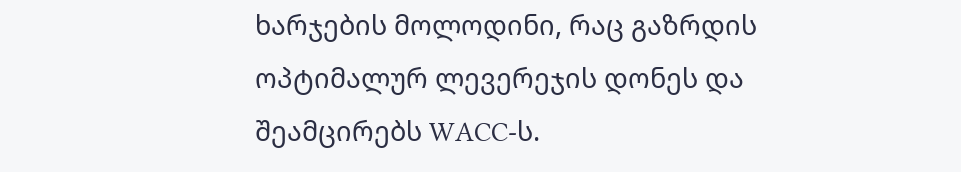ხარჯების მოლოდინი, რაც გაზრდის ოპტიმალურ ლევერეჯის დონეს და შეამცირებს WACC-ს.